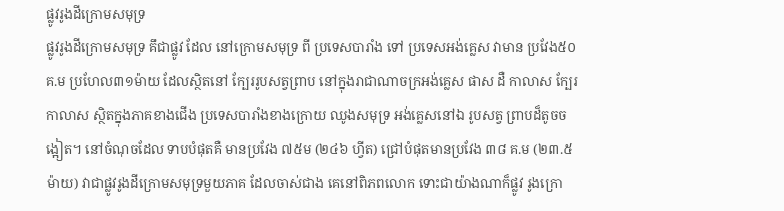ផ្លូវរូងដីក្រោមសមុទ្រ
ផ្លូវរូងដីក្រោមសមុទ្រ គឹជាផ្លូវ ដែល នៅក្រោមសមុទ្រ ពី ប្រទេសបារាំង ទៅ ប្រទេសអង់គ្លេស វាមាន ប្រវែង៥០គ.ម ប្រហែល៣១ម៉ាយ ដែលស្ថិតនៅ ក្បែររូបសត្វព្រាប នៅក្នុងរាជាណាចក្រអង់គ្លេស ផាស ដឺ កាលាស ក្បែរកាលាស ស្ថិតក្នុងភាគខាងជើង ប្រទេសបារាំងខាងក្រោយ ឈូងសមុទ្រ អង់គ្លេសនៅឯ រូបសត្វ ព្រាបដ៏តូចចង្អៀត។ នៅចំណុចដែល ទាបបំផុតគឺ មានប្រវែង ៧៥ម (២៤៦ ហ្វីត) ជ្រៅបំផុតមានប្រវែង ៣៨ គ.ម (២៣.៥ ម៉ាយ) វាជាផ្លូវរូងដីក្រោមសមុទ្រមួយភាគ ដែលចាស់ជាង គេនៅពិភពលោក ទោះជាយ៉ាងណាក៏ផ្លូវ រូងក្រោ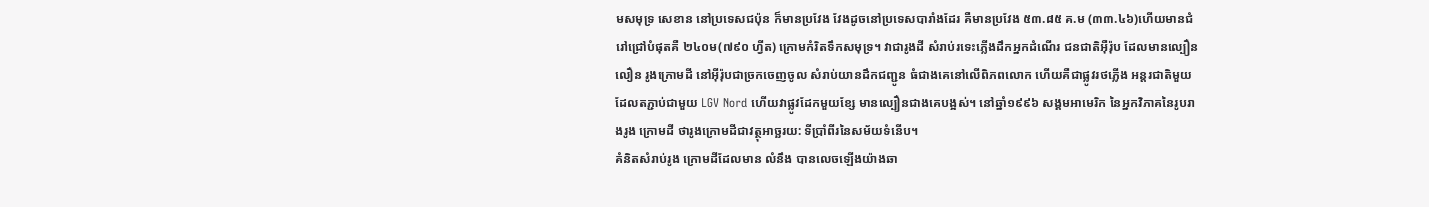មសមុទ្រ សេខាន នៅប្រទេសជប៉ុន ក៏មានប្រវែង វែងដូចនៅប្រទេសបារាំងដែរ គឺមានប្រវែង ៥៣.៨៥ គ.ម (៣៣.៤៦)ហើយមានជំរៅជ្រៅបំផុតគឺ ២៤០ម(៧៩០ ហ្វីត) ក្រោមកំរិតទឹកសមុទ្រ។ វាជារូងដី សំរាប់រទេះភ្លើងដឹកអ្នកដំណើរ ជនជាតិអ៊ឺរ៉ុប ដែលមានល្បឿនលឿន រូងក្រោមដី នៅអ៊ីរ៉ុបជាច្រកចេញចូល សំរាប់យានដឹកជញ្ជូន ធំជាងគេនៅលើពិភពលោក ហើយគឺជាផ្លូវរថភ្លើង អន្តរជាតិមួយ ដែលតភ្ជាប់ជាមួយ LGV Nord ហើយវាផ្លូវដែកមួយខ្សែ មានល្បឿនជាងគេបង្អស់។ នៅឆ្នាំ១៩៩៦ សង្គមអាមេរិក នៃអ្នកវិភាគនៃរូបរាងរូង ក្រោមដី ថារូងក្រោមដីជាវត្ថុអាច្ឆរយ: ទីប្រាំពីរនៃសម័យទំនើប។
គំនិតសំរាប់រូង ក្រោមដីដែលមាន លំនឹង បានលេចឡើងយ៉ាងឆា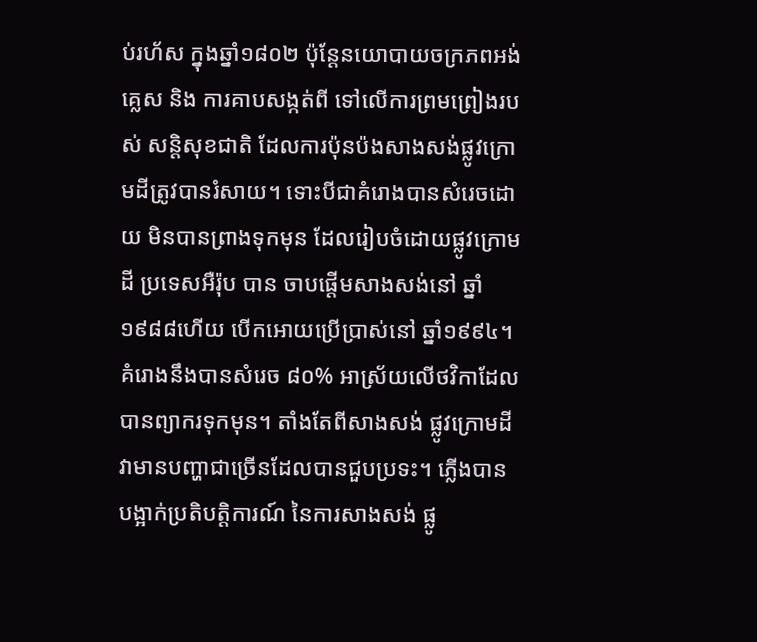ប់រហ័ស ក្នុងឆ្នាំ១៨០២ ប៉ុន្តែនយោបាយចក្រភពអង់គ្លេស និង ការគាបសង្កត់ពី ទៅលើការព្រមព្រៀងរបស់ សន្តិសុខជាតិ ដែលការប៉ុនប៉ងសាងសង់ផ្លូវក្រោមដីត្រូវបានរំសាយ។ ទោះបីជាគំរោងបានសំរេចដោយ មិនបានព្រាងទុកមុន ដែលរៀបចំដោយផ្លូវក្រោមដី ប្រទេសអឺរ៉ុប បាន ចាបផ្តើមសាងសង់នៅ ឆ្នាំ១៩៨៨ហើយ បើកអោយប្រើប្រាស់នៅ ឆ្នាំ១៩៩៤។ គំរោងនឹងបានសំរេច ៨០% អាស្រ័យលើថវិកាដែលបានព្យាករទុកមុន។ តាំងតែពីសាងសង់ ផ្លូវក្រោមដី វាមានបញ្ហាជាច្រើនដែលបានជួបប្រទះ។ ភ្លើងបានបង្អាក់ប្រតិបត្តិការណ៍ នៃការសាងសង់ ផ្លូ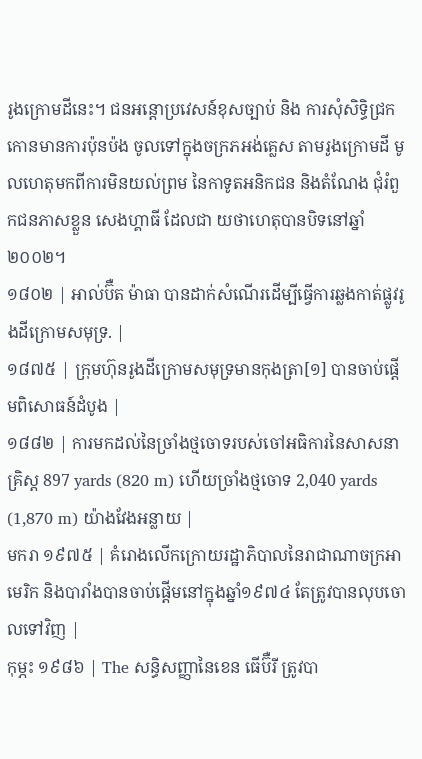រូងក្រោមដីនេះ។ ជនអន្តោប្រវេសន៍ខុសច្បាប់ និង ការសុំសិទ្ធិជ្រក កោនមានការប៉ុនប៉ង ចូលទៅក្នុងចក្រភអង់គ្លេស តាមរូងក្រោមដី មូលហេតុមកពីការមិនយល់ព្រម នៃកាទូតអនិកជន និងតំណែង ជុំរំពួកជនភាសខ្លួន សេងហ្គាធី ដែលជា យថាហេតុបានបិទនៅឆ្នាំ២០០២។
១៨០២ | អាល់ប៊ឺត ម៉ាធា បានដាក់សំណើរដើម្បីធ្វើការឆ្លងកាត់ផ្លូវរូងដីក្រោមសមុទ្រ. |
១៨៧៥ | ក្រុមហ៊ុនរូងដីក្រោមសមុទ្រមានកុងត្រា[១] បានចាប់ផ្តើមពិសោធន៍ដំបូង |
១៨៨២ | ការមកដល់នៃច្រាំងថ្មចោទរបស់ចៅអធិការនៃសាសនាគ្រិស្ត 897 yards (820 m) ហើយច្រាំងថ្មចោទ 2,040 yards (1,870 m) យ៉ាងវែងអន្លាយ |
មករា ១៩៧៥ | គំរោងលើកក្រោយរដ្ឋាភិបាលនៃរាជាណាចក្រអាមេរិក និងបារាំងបានចាប់ផ្តើមនៅក្នុងឆ្នាំ១៩៧៤ តែត្រូវបានលុបចោលទៅវិញ |
កុម្ភះ ១៩៨៦ | The សន្ធិសញ្ញានៃខេន ធើប៊ឺរី ត្រូវបា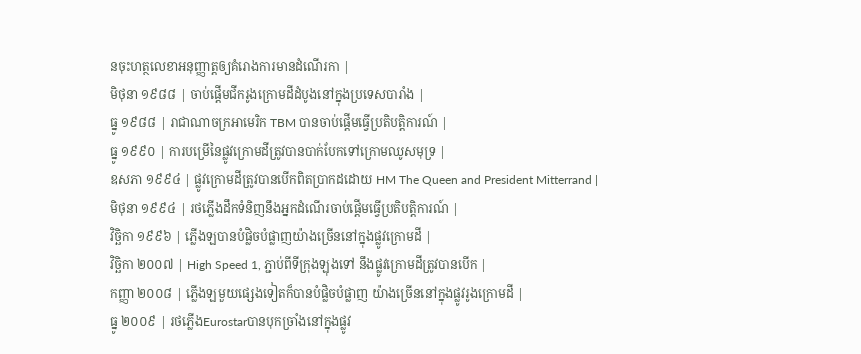នចុះហត្ថលេខាអនុញ្ញាត្តឲ្យគំរោងការមានដំណើរកា |
មិថុនា ១៩៨៨ | ចាប់ផ្តើមជីករូងក្រោមដីដំបូងនៅក្នុងប្រទេសបារាំង |
ធ្នូ ១៩៨៨ | រាជាណាចក្រអាមេរិក TBM បានចាប់ផ្តើមធ្វើប្រតិបត្តិការណ៍ |
ធ្នូ ១៩៩០ | ការបម្រើនៃផ្លូវក្រោមដីត្រូវបានបាក់បែកទៅក្រោមឈូសមុទ្រ |
ឧសភា ១៩៩៤ | ផ្លូវក្រោមដីត្រូវបានបើកពិតប្រាកដដោយ HM The Queen and President Mitterrand |
មិថុនា ១៩៩៤ | រថភ្លើងដឹកទំនិញនឹងអ្នកដំណើរចាប់ផ្តើមធ្វើប្រតិបត្តិការណ៍ |
វិច្ឆិកា ១៩៩៦ | ភ្លើងឡបានបំផ្លិចបំផ្លាញយ៉ាងច្រើននៅក្នុងផ្លូវក្រោមដី |
វិច្ឆិកា ២០០៧ | High Speed 1, ភ្ជាប់ពីទីក្រុងឡុងទៅ នឹងផ្លូវក្រោមដីត្រូវបានបើក |
កញ្ញា ២០០៨ | ភ្លើងឡមួយផ្សេងទៀតក៏បានបំផ្លិចបំផ្លាញ យ៉ាងច្រើននៅក្នុងផ្លូវរូងក្រោមដី |
ធ្នូ ២០០៩ | រថភ្លើងEurostarបានបុកច្រាំងនៅក្នុងផ្លូវ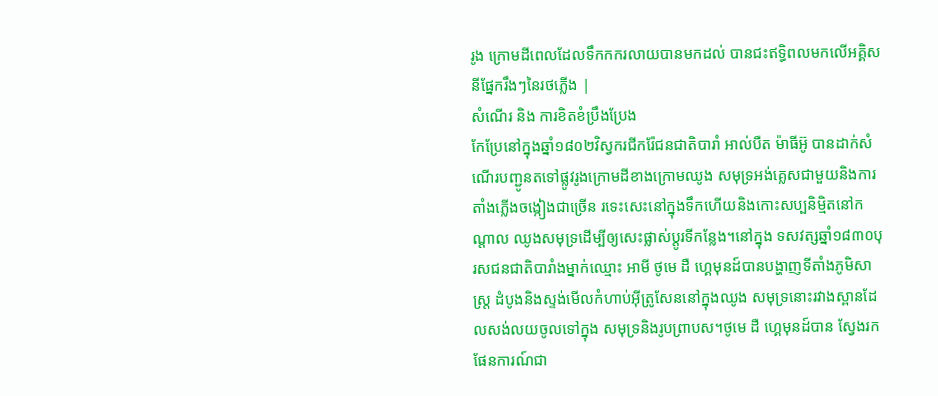រូង ក្រោមដីពេលដែលទឹកកករលាយបានមកដល់ បានជះឥទ្ធិពលមកលើអគ្គិសនីផ្នែករឹងៗនៃរថភ្លើង |
សំណើរ និង ការខិតខំប្រឹងប្រែង
កែប្រែនៅក្នុងឆ្នាំ១៨០២វិស្វករជីករ៉ែជនជាតិបារាំ អាល់បឺត ម៉ាធីអ៊ូ បានដាក់សំណើរបញ្ជូនតទៅផ្លូវរូងក្រោមដីខាងក្រោមឈូង សមុទ្រអង់គ្លេសជាមួយនិងការតាំងភ្លើងចង្កៀងជាច្រើន រទេះសេះនៅក្នុងទឹកហើយនិងកោះសប្បនិមិ្មតនៅកណ្តាល ឈូងសមុទ្រដើម្បីឲ្យសេះផ្លាស់ប្តូរទីកន្លែង។នៅក្នុង ទសវត្សឆ្នាំ១៨៣០បុរសជនជាតិបារាំងម្នាក់ឈ្មោះ អាមី ថូមេ ដឺ ហ្គេមុនដ៍បានបង្ហាញទីតាំងភូមិសាស្រ្ត ដំបូងនិងស្ទង់មើលកំហាប់អ៊ីត្រូសែននៅក្នុងឈូង សមុទ្រនោះរវាងស្ពានដែលសង់លយចូលទៅក្នុង សមុទ្រនិងរូបព្រាបស។ថូមេ ដឺ ហ្គេមុនដ៍បាន ស្វែងរកផែនការណ៍ជា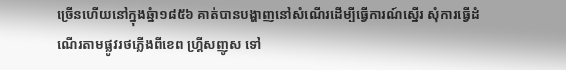ច្រើនហើយនៅក្នុងឆ្នំា១៨៥៦ គាត់បានបង្ហាញនៅសំណើរដើម្បីធ្វើការណ៍ស្នើរ សុំការធ្វើដំណើរតាមផ្លូវរថភ្លើងពីខេព ហ្គ្រីសញូស ទៅ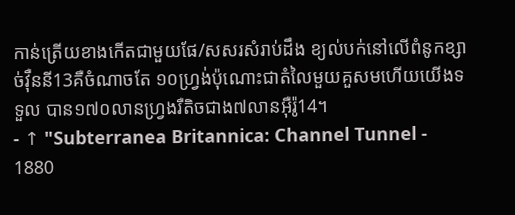កាន់ត្រើយខាងកើតជាមួយផែ/សសរសំរាប់ដឹង ខ្យល់បក់នៅលើពំនូកខ្សាច់វ៉ឺននី13គឺចំណាចតែ ១០ហ្រ្វង់ប៉ុណោះជាតំលៃមួយគួសមហើយយើងទទួល បាន១៧០លានហ្រ្វងរឺតិចជាង៧លានអ៊ឺរ៉ូ14។
- ↑ "Subterranea Britannica: Channel Tunnel - 1880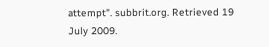attempt". subbrit.org. Retrieved 19 July 2009.